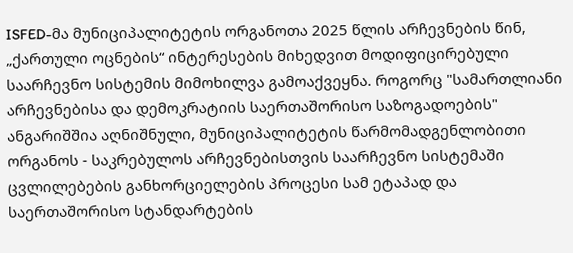ISFED-მა მუნიციპალიტეტის ორგანოთა 2025 წლის არჩევნების წინ, „ქართული ოცნების“ ინტერესების მიხედვით მოდიფიცირებული საარჩევნო სისტემის მიმოხილვა გამოაქვეყნა. როგორც "სამართლიანი არჩევნებისა და დემოკრატიის საერთაშორისო საზოგადოების" ანგარიშშია აღნიშნული, მუნიციპალიტეტის წარმომადგენლობითი ორგანოს - საკრებულოს არჩევნებისთვის საარჩევნო სისტემაში ცვლილებების განხორციელების პროცესი სამ ეტაპად და საერთაშორისო სტანდარტების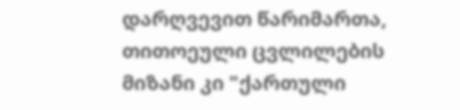დარღვევით წარიმართა, თითოეული ცვლილების მიზანი კი "ქართული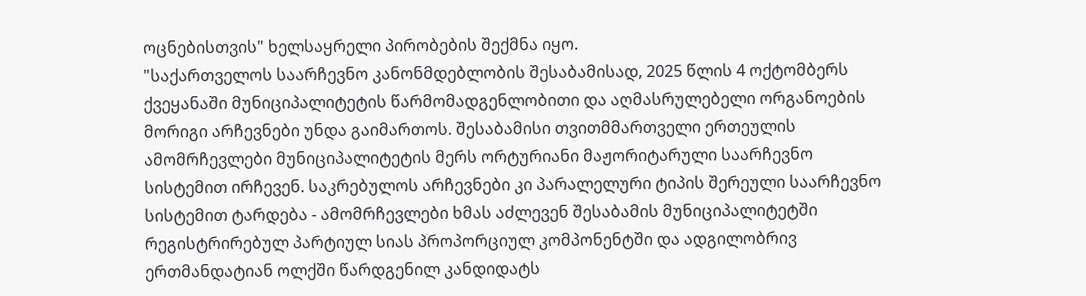ოცნებისთვის" ხელსაყრელი პირობების შექმნა იყო.
"საქართველოს საარჩევნო კანონმდებლობის შესაბამისად, 2025 წლის 4 ოქტომბერს ქვეყანაში მუნიციპალიტეტის წარმომადგენლობითი და აღმასრულებელი ორგანოების მორიგი არჩევნები უნდა გაიმართოს. შესაბამისი თვითმმართველი ერთეულის ამომრჩევლები მუნიციპალიტეტის მერს ორტურიანი მაჟორიტარული საარჩევნო სისტემით ირჩევენ. საკრებულოს არჩევნები კი პარალელური ტიპის შერეული საარჩევნო სისტემით ტარდება - ამომრჩევლები ხმას აძლევენ შესაბამის მუნიციპალიტეტში რეგისტრირებულ პარტიულ სიას პროპორციულ კომპონენტში და ადგილობრივ ერთმანდატიან ოლქში წარდგენილ კანდიდატს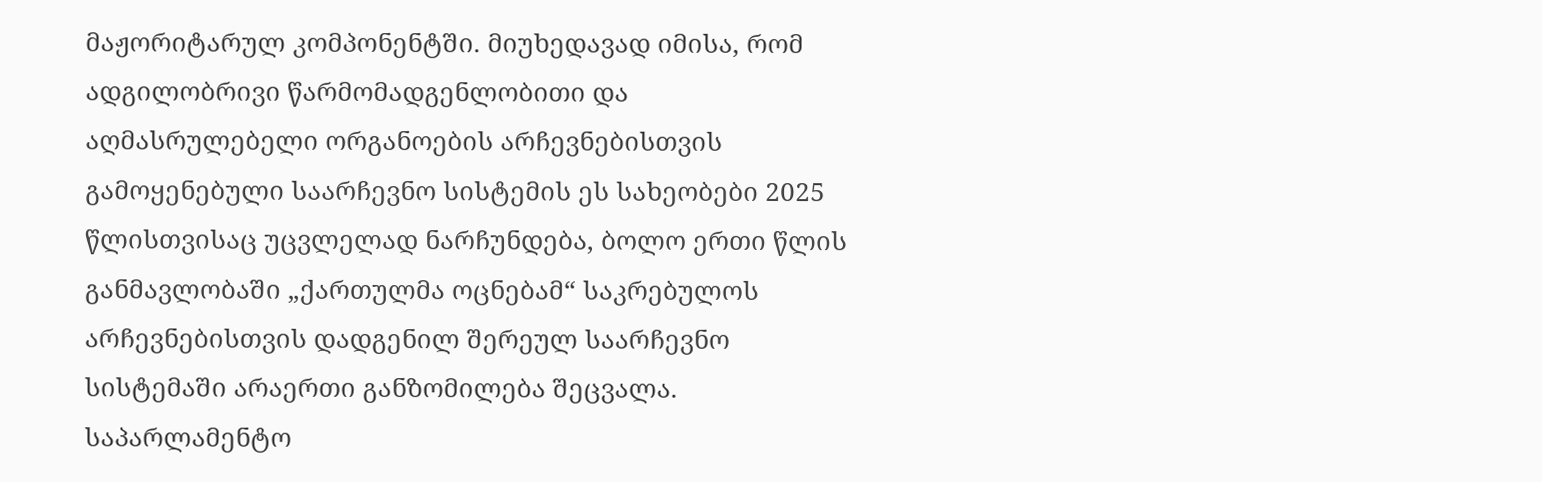მაჟორიტარულ კომპონენტში. მიუხედავად იმისა, რომ ადგილობრივი წარმომადგენლობითი და აღმასრულებელი ორგანოების არჩევნებისთვის გამოყენებული საარჩევნო სისტემის ეს სახეობები 2025 წლისთვისაც უცვლელად ნარჩუნდება, ბოლო ერთი წლის განმავლობაში „ქართულმა ოცნებამ“ საკრებულოს არჩევნებისთვის დადგენილ შერეულ საარჩევნო სისტემაში არაერთი განზომილება შეცვალა.
საპარლამენტო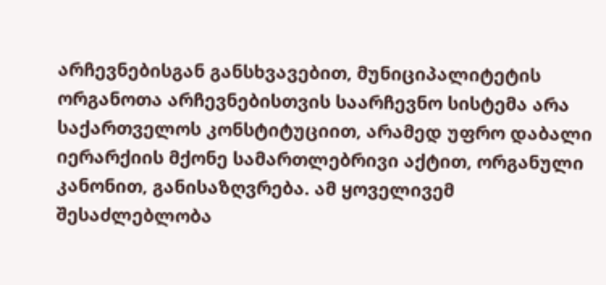არჩევნებისგან განსხვავებით, მუნიციპალიტეტის ორგანოთა არჩევნებისთვის საარჩევნო სისტემა არა საქართველოს კონსტიტუციით, არამედ უფრო დაბალი იერარქიის მქონე სამართლებრივი აქტით, ორგანული კანონით, განისაზღვრება. ამ ყოველივემ შესაძლებლობა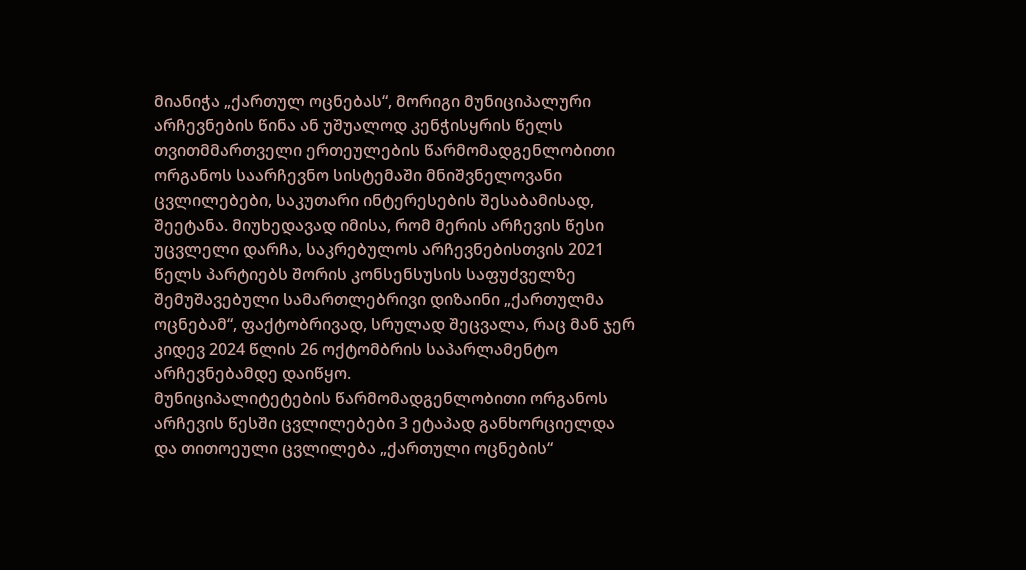მიანიჭა „ქართულ ოცნებას“, მორიგი მუნიციპალური არჩევნების წინა ან უშუალოდ კენჭისყრის წელს თვითმმართველი ერთეულების წარმომადგენლობითი ორგანოს საარჩევნო სისტემაში მნიშვნელოვანი ცვლილებები, საკუთარი ინტერესების შესაბამისად, შეეტანა. მიუხედავად იმისა, რომ მერის არჩევის წესი უცვლელი დარჩა, საკრებულოს არჩევნებისთვის 2021 წელს პარტიებს შორის კონსენსუსის საფუძველზე შემუშავებული სამართლებრივი დიზაინი „ქართულმა ოცნებამ“, ფაქტობრივად, სრულად შეცვალა, რაც მან ჯერ კიდევ 2024 წლის 26 ოქტომბრის საპარლამენტო არჩევნებამდე დაიწყო.
მუნიციპალიტეტების წარმომადგენლობითი ორგანოს არჩევის წესში ცვლილებები 3 ეტაპად განხორციელდა და თითოეული ცვლილება „ქართული ოცნების“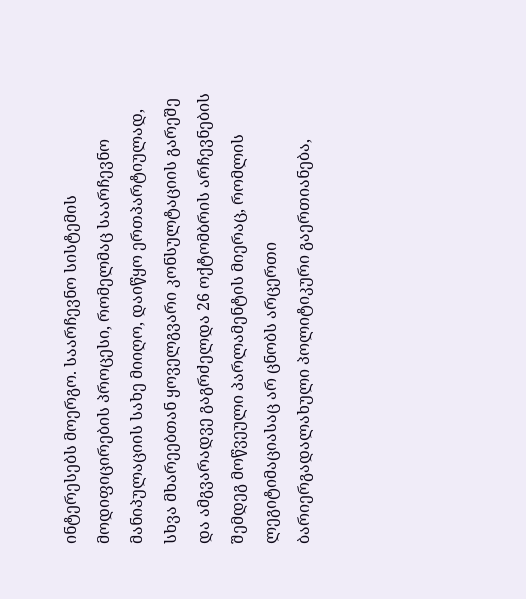ინტერესებს მოერგო. საარჩევნო სისტემის მოდიფიცირების პროცესი, რომელმაც საარჩევნო მანიპულაციის სახე მიიღო, დაიწყო ერთპარტიულად, სხვა მხარეებთან ყოველგვარი კონსულტაციის გარეშე და ამგვარადვე გაგრძელდა 26 ოქტომბრის არჩევნების შემდეგ მოწვეული პარლამენტის მიერაც, რომლის ლეგიტიმაციასაც არ ცნობს არცერთი ბარიერგადალახული პოლიტიკური გაერთიანება,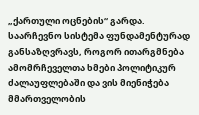„ქართული ოცნების“ გარდა.
საარჩევნო სისტემა ფუნდამენტურად განსაზღვრავს, როგორ ითარგმნება ამომრჩეველთა ხმები პოლიტიკურ ძალაუფლებაში და ვის მიენიჭება მმართველობის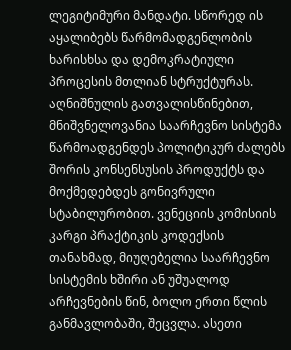ლეგიტიმური მანდატი. სწორედ ის აყალიბებს წარმომადგენლობის ხარისხსა და დემოკრატიული პროცესის მთლიან სტრუქტურას. აღნიშნულის გათვალისწინებით, მნიშვნელოვანია საარჩევნო სისტემა წარმოადგენდეს პოლიტიკურ ძალებს შორის კონსენსუსის პროდუქტს და მოქმედებდეს გონივრული სტაბილურობით. ვენეციის კომისიის კარგი პრაქტიკის კოდექსის თანახმად, მიუღებელია საარჩევნო სისტემის ხშირი ან უშუალოდ არჩევნების წინ, ბოლო ერთი წლის განმავლობაში, შეცვლა. ასეთი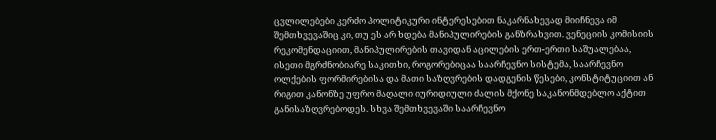ცვლილებები კერძო პოლიტიკური ინტერესებით ნაკარნახევად მიიჩნევა იმ შემთხვევაშიც კი, თუ ეს არ ხდება მანიპულირების განზრახვით. ვენეციის კომისიის რეკომენდაციით, მანიპულირების თავიდან აცილების ერთ-ერთი საშუალებაა, ისეთი მგრძნობიარე საკითხი, როგორებიცაა საარჩევნო სისტემა, საარჩევნო ოლქების ფორმირებისა და მათი საზღვრების დადგენის წესები, კონსტიტუციით ან რიგით კანონზე უფრო მაღალი იურიდიული ძალის მქონე საკანონმდებლო აქტით განისაზღვრებოდეს. სხვა შემთხვევაში საარჩევნო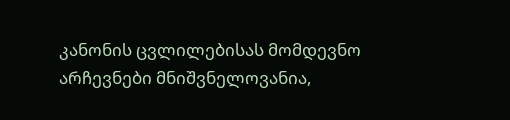კანონის ცვლილებისას მომდევნო არჩევნები მნიშვნელოვანია,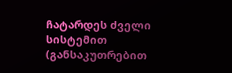ჩატარდეს ძველი სისტემით (განსაკუთრებით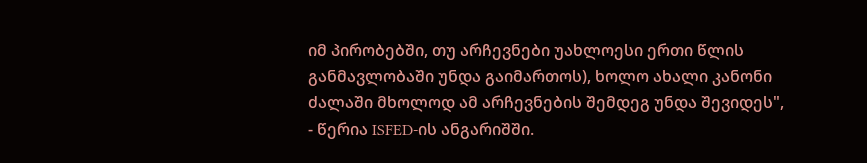იმ პირობებში, თუ არჩევნები უახლოესი ერთი წლის განმავლობაში უნდა გაიმართოს), ხოლო ახალი კანონი ძალაში მხოლოდ ამ არჩევნების შემდეგ უნდა შევიდეს", - წერია ISFED-ის ანგარიშში.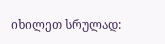იხილეთ სრულად: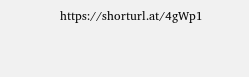https://shorturl.at/4gWp1